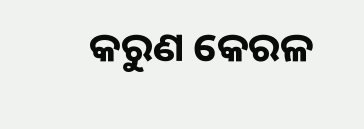କରୁଣ କେରଳ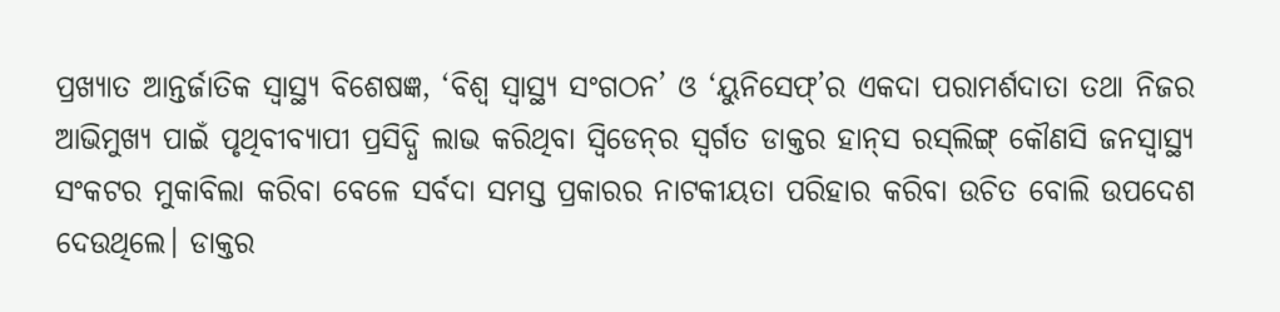ପ୍ରଖ୍ୟାତ ଆନ୍ତର୍ଜାତିକ ସ୍ବାସ୍ଥ୍ୟ ବିଶେଷଜ୍ଞ, ‘ବିଶ୍ବ ସ୍ବାସ୍ଥ୍ୟ ସଂଗଠନ’ ଓ ‘ୟୁନିସେଫ୍‌’ର ଏକଦା ପରାମର୍ଶଦାତା ତଥା ନିଜର ଆଭିମୁଖ୍ୟ ପାଇଁ ପୃଥିବୀବ୍ୟାପୀ ପ୍ରସିଦ୍ଧି ଲାଭ କରିଥିବା ସ୍ବିଡେନ୍‌ର ସ୍ବର୍ଗତ ଡାକ୍ତର ହାନ୍‌ସ ରସ୍‌ଲିଙ୍ଗ୍ କୌଣସି ଜନସ୍ବାସ୍ଥ୍ୟ ସଂକଟର ମୁକାବିଲା କରିବା ବେଳେ ସର୍ବଦା ସମସ୍ତ ପ୍ରକାରର ନାଟକୀୟତା ପରିହାର କରିବା ଉଚିତ ବୋଲି ଉପଦେଶ ଦେଉଥିଲେ। ଡାକ୍ତର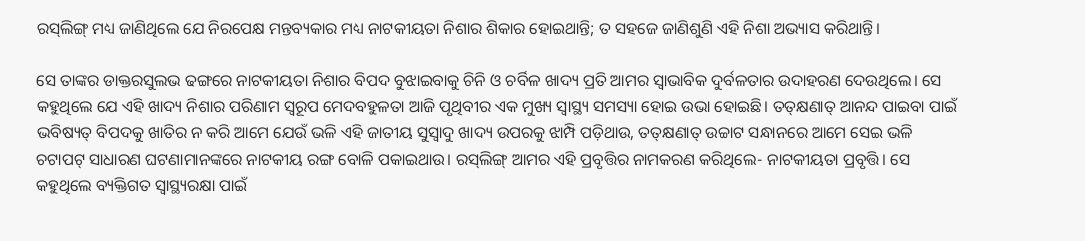ରସ୍‌ଲିଙ୍ଗ୍ ମଧ୍ୟ ଜାଣିଥିଲେ ଯେ ନିରପେକ୍ଷ ମନ୍ତବ୍ୟକାର ମଧ୍ୟ ନାଟକୀୟତା ନିଶାର ଶିକାର ହୋଇଥାନ୍ତି; ତ ସହଜେ ଜାଣିଶୁଣି ଏହି ନିଶା ଅଭ୍ୟାସ କରିଥାନ୍ତି।

ସେ ତାଙ୍କର ଡାକ୍ତରସୁଲଭ ଢଙ୍ଗରେ ନାଟକୀୟତା ନିଶାର ବିପଦ ବୁଝାଇବାକୁ ଚିନି ଓ ଚର୍ବିଳ ଖାଦ୍ୟ ପ୍ରତି ଆମର ସ୍ବାଭାବିକ ଦୁର୍ବଳତାର ଉଦାହରଣ ଦେଉଥିଲେ। ସେ କହୁଥିଲେ ଯେ ଏହି ଖାଦ୍ୟ ନିଶାର ପରିଣାମ ସ୍ବରୂପ ମେଦବହୁଳତା ଆଜି ପୃଥିବୀର ଏକ ମୁଖ୍ୟ ସ୍ବାସ୍ଥ୍ୟ ସମସ୍ୟା ହୋଇ ଉଭା ହୋଇଛି। ତତ୍‌କ୍ଷଣାତ୍‌ ଆନନ୍ଦ ପାଇବା ପାଇଁ ଭବିଷ୍ୟତ୍‌ ବିପଦକୁ ଖାତିର ନ କରି ଆମେ ଯେଉଁ ଭଳି ଏହି ଜାତୀୟ ସୁସ୍ବାଦୁ ଖାଦ୍ୟ ଉପରକୁ ଝାମ୍ପି ପଡ଼ିଥାଉ, ତତ୍‌କ୍ଷଣାତ୍ ଉଚ୍ଚାଟ ସନ୍ଧାନରେ ଆମେ ସେଇ ଭଳି ଚଟାପଟ୍ ସାଧାରଣ ଘଟଣାମାନଙ୍କରେ ନାଟକୀୟ ରଙ୍ଗ ବୋଳି ପକାଇଥାଉ। ରସ୍‌ଲିଙ୍ଗ୍ ଆମର ଏହି ପ୍ରବୃତ୍ତିର ନାମକରଣ କରିଥିଲେ- ନାଟକୀୟତା ପ୍ରବୃତ୍ତି। ସେ କହୁଥିଲେ ବ୍ୟକ୍ତିଗତ ସ୍ବାସ୍ଥ୍ୟରକ୍ଷା ପାଇଁ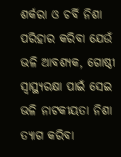ଶର୍କରା ଓ ଚର୍ବି ନିଶା ପରିହାର କରିବା ଯେଉଁ ଭଳି ଆବଶ୍ୟକ, ଗୋଷ୍ଠୀ ସ୍ବାସ୍ଥ୍ୟରକ୍ଷା ପାଇଁ ସେଇ ଭଳି ନାଟକୀୟତା ନିଶା ତ୍ୟାଗ କରିବା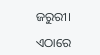ଜରୁରୀ।

ଏଠାରେ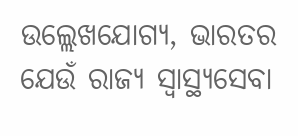ଉଲ୍ଲେଖଯୋଗ୍ୟ, ଭାରତର ଯେଉଁ ରାଜ୍ୟ ସ୍ବାସ୍ଥ୍ୟସେବା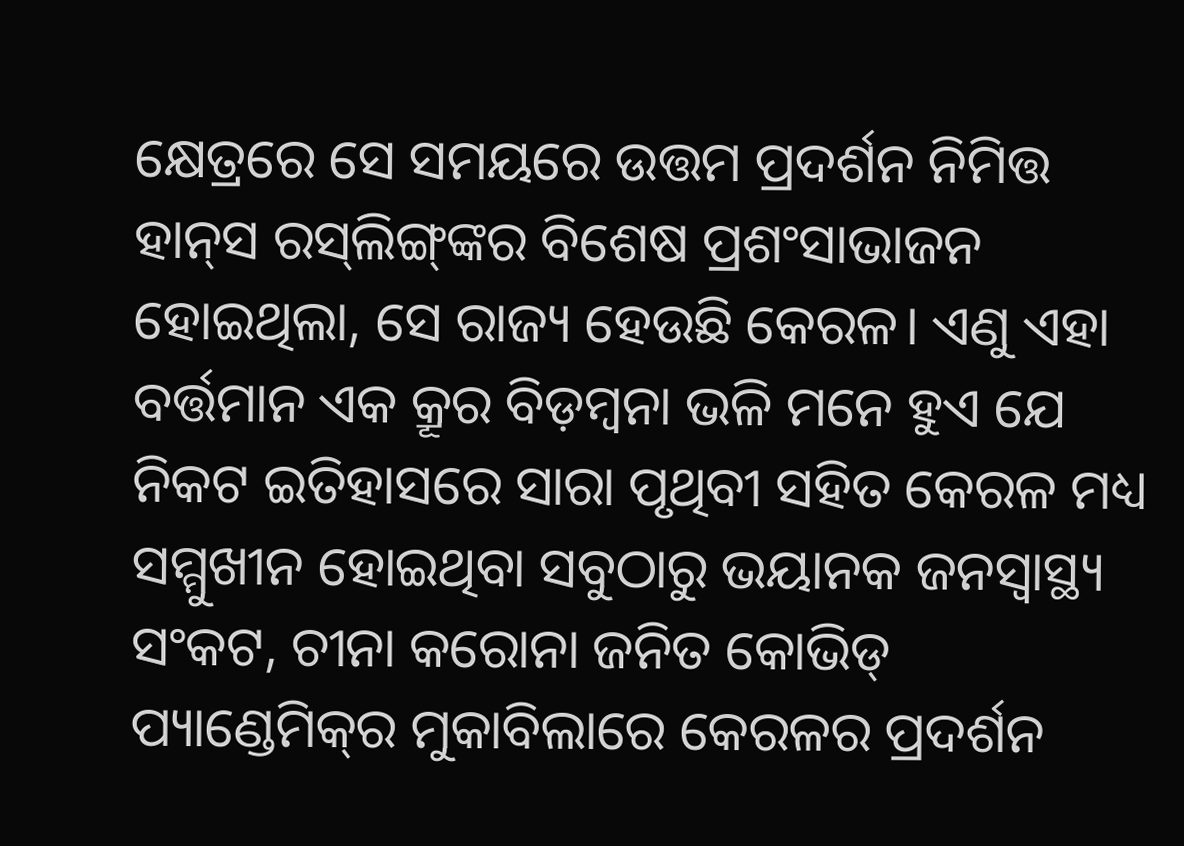କ୍ଷେତ୍ରରେ ସେ ସମୟରେ ଉତ୍ତମ ପ୍ରଦର୍ଶନ ନିମିତ୍ତ ହାନ୍‌ସ ରସ୍‌ଲିଙ୍ଗ୍‌ଙ୍କର ବିଶେଷ ପ୍ରଶଂସାଭାଜନ ହୋଇଥିଲା, ସେ ରାଜ୍ୟ ହେଉଛି କେରଳ। ଏଣୁ ଏହା ବର୍ତ୍ତମାନ ଏକ କ୍ରୂର ବିଡ଼ମ୍ବନା ଭଳି ମନେ ହୁଏ ଯେ ନିକଟ ଇତିହାସରେ ସାରା ପୃଥିବୀ ସହିତ କେରଳ ମଧ୍ୟ ସମ୍ମୁଖୀନ ହୋଇଥିବା ସବୁଠାରୁ ଭୟାନକ ଜନସ୍ବାସ୍ଥ୍ୟ ସଂକଟ‌, ଚୀନା କରୋନା ଜନିତ କୋଭିଡ୍ ପ୍ୟାଣ୍ଡେମିକ୍‌ର ମୁକାବିଲାରେ କେରଳର ପ୍ରଦର୍ଶନ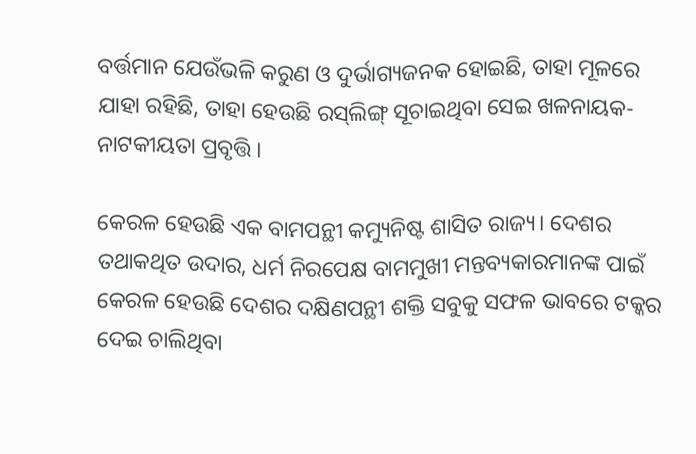ବର୍ତ୍ତମାନ ଯେଉଁଭଳି କରୁଣ ଓ ଦୁର୍ଭାଗ୍ୟଜନକ ହୋଇଛି, ତାହା ମୂଳରେ ଯାହା ରହିଛି, ତାହା ହେଉଛି ରସ୍‌ଲିଙ୍ଗ୍ ସୂଚାଇଥିବା ସେଇ ଖଳନାୟକ- ନାଟକୀୟତା ପ୍ରବୃତ୍ତି।

କେରଳ ହେଉଛି ଏକ ବାମପନ୍ଥୀ କମ୍ୟୁନିଷ୍ଟ ଶାସିତ ରାଜ୍ୟ। ଦେଶର ତଥାକଥିତ ଉଦାର, ଧର୍ମ ନିରପେକ୍ଷ ବାମମୁଖୀ ମନ୍ତବ୍ୟକାରମାନଙ୍କ ପାଇଁ କେରଳ ହେଉଛି ଦେଶର ଦକ୍ଷିଣପନ୍ଥୀ ଶକ୍ତି ସବୁକୁ ସଫଳ ଭାବରେ ଟକ୍କର ଦେଇ ଚାଲିଥିବା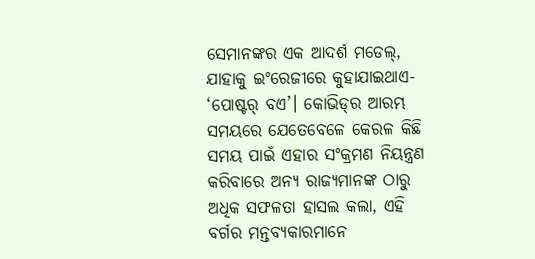ସେମାନଙ୍କର ଏକ ଆଦର୍ଶ ମଡେଲ୍, ଯାହାକୁ ଇଂରେଜୀରେ କୁହାଯାଇଥାଏ- ‘ପୋଷ୍ଟର୍ ବଏ’। କୋଭିଡ୍‌ର ଆରମ୍ଭ ସମୟରେ ଯେତେବେଳେ କେରଳ କିଛି ସମୟ ପାଇଁ ଏହାର ସଂକ୍ରମଣ ନିୟନ୍ତ୍ରଣ କରିବ‌ାରେ ଅନ୍ୟ ରାଜ୍ୟମାନଙ୍କ ଠାରୁ ଅଧିକ ସଫଳତା ହାସଲ କଲା, ଏହି ବର୍ଗର ମନ୍ତବ୍ୟକାରମାନେ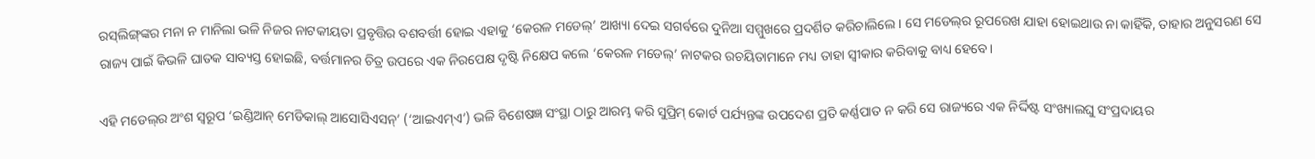ରସ୍‌ଲିଙ୍ଗ୍‌ଙ୍କର ମନା ନ ମାନିଲା ଭଳି ନିଜର ନାଟକୀୟତା ପ୍ରବୃତ୍ତିର ବଶବର୍ତ୍ତୀ ହୋଇ ଏହାକୁ ‘କେରଳ ମଡେଲ୍’ ଆଖ୍ୟା ଦେଇ ସଗର୍ବରେ ଦୁନିଆ ସମ୍ମୁଖରେ ପ୍ରଦର୍ଶିତ କରିଚାଲିଲେ। ସେ ମଡେଲ୍‌ର ରୂପରେଖ ଯାହା ହୋଇଥାଉ ନା କାହିଁକି, ତାହାର ଅନୁସରଣ ସେ ରାଜ୍ୟ ପାଇଁ କିଭଳି ଘାତକ ସାବ୍ୟସ୍ତ ହୋଇଛି, ବର୍ତ୍ତମାନର ଚିତ୍ର ଉପରେ ଏକ ନିରପେକ୍ଷ ଦୃଷ୍ଟି ନିକ୍ଷେପ କଲେ ‘କେରଳ ମଡେଲ୍’ ନାଟକର ରଚୟିତାମାନେ ମଧ୍ୟ ତାହା ସ୍ବୀକାର କରିବାକୁ ବାଧ୍ୟ ହେବେ।

ଏହି ମଡେଲ୍‌ର ଅଂଶ ସ୍ବରୂପ ‘ଇଣ୍ଡିଆନ୍ ମେଡିକାଲ୍ ଆସୋସିଏସନ୍’ (‘ଆଇଏମ୍ଏ’) ଭଳି ବିଶେଷଜ୍ଞ ସଂସ୍ଥା ଠାରୁ ଆରମ୍ଭ କରି ସୁପ୍ରିମ୍ କୋର୍ଟ ପର୍ଯ୍ୟନ୍ତଙ୍କ ଉପଦେଶ ପ୍ରତି କର୍ଣ୍ଣପାତ ନ କରି ସେ ରାଜ୍ୟରେ ଏକ ନିର୍ଦ୍ଦିଷ୍ଟ ସଂଖ୍ୟାଲଘୁ ସଂପ୍ରଦାୟର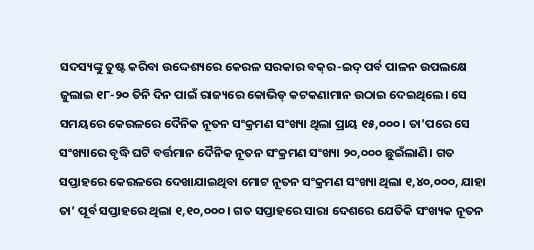ସଦସ୍ୟଙ୍କୁ ତୁଷ୍ଟ କରିବା ଉଦ୍ଦେଶ୍ୟରେ କେରଳ ସରକାର ବକ୍‌ର-ଇଦ୍ ପର୍ବ ପାଳନ ଉପ‌ଲକ୍ଷେ ଜୁଲାଇ ୧୮-୨୦ ତିନି ଦିନ ପାଇଁ ରାଜ୍ୟରେ କୋଭିଡ୍ କଟକଣାମାନ ଉଠାଇ ଦେଇଥିଲେ। ସେ ସମୟରେ କେରଳରେ ଦୈନିକ ନୂତନ ସଂକ୍ରମଣ ସଂଖ୍ୟା ଥିଲା ପ୍ରାୟ ୧୫,୦୦୦। ତା’ପରେ ସେ ସଂଖ୍ୟାରେ ବୃଦ୍ଧି ଘଟି ବର୍ତ୍ତମାନ ଦୈନିକ ନୂତନ ସଂକ୍ରମଣ ସଂଖ୍ୟା ୨୦,୦୦୦ ଛୁଇଁଲାଣି। ଗତ ସପ୍ତାହରେ କେରଳରେ ଦେଖାଯାଇଥିବା ମୋଟ ନୂତନ ସଂକ୍ରମଣ ସଂଖ୍ୟା ଥିଲା ୧,୪୦,୦୦୦, ଯାହା ତା’ ପୂର୍ବ ସପ୍ତାହରେ ଥିଲା ୧,୧୦,୦୦୦। ଗତ ସପ୍ତାହରେ ସାରା ଦେଶରେ ଯେତିକି ସଂଖ୍ୟକ ନୂତନ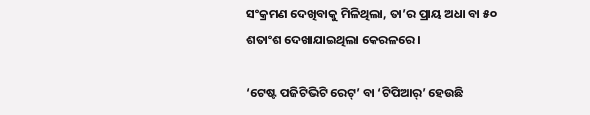ସଂକ୍ରମଣ ଦେଖିବାକୁ ମିଳିଥିଲା, ତା’ର ପ୍ରାୟ ଅଧା ବା ୫୦ ଶତାଂଶ ଦେଖାଯାଇଥିଲା କେରଳରେ।

‘ଟେଷ୍ଟ ପଜିଟିଭିଟି ରେଟ୍’ ବା ‘ଟିପିଆର୍’ ହେଉଛି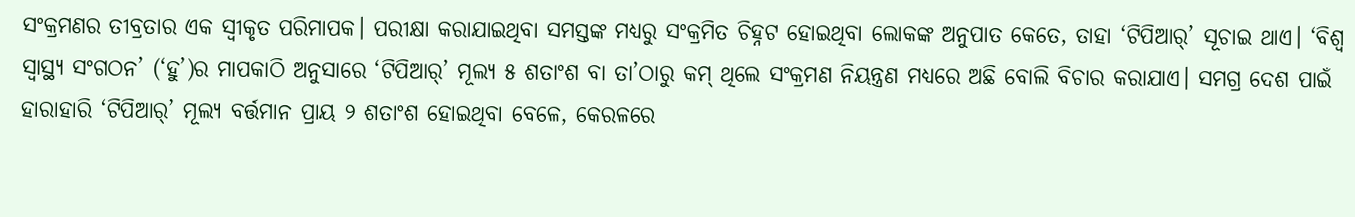ସଂକ୍ରମଣର ତୀବ୍ରତାର ଏକ ସ୍ବୀକୃତ ପରିମାପକ। ପରୀକ୍ଷା କରାଯାଇଥିବା ସମସ୍ତଙ୍କ ମଧ୍ୟରୁ ସଂକ୍ରମିତ ଚିହ୍ନଟ ହୋଇଥିବା ଲୋକଙ୍କ ଅନୁପାତ କେତେ, ତାହା ‘ଟିପିଆର୍’ ସୂଚାଇ ଥାଏ। ‘ବିଶ୍ବ ସ୍ବାସ୍ଥ୍ୟ ସଂଗଠନ’ (‘ହୁ’)ର ମାପକାଠି ଅନୁସାରେ ‘ଟିପିଆର୍’ ମୂଲ୍ୟ ୫ ଶତାଂଶ ବା ତା’ଠାରୁ କମ୍ ଥିଲେ ସଂକ୍ରମଣ ନିୟନ୍ତ୍ରଣ ମଧ୍ୟରେ ଅଛି ବୋଲି ବିଚାର କରାଯାଏ। ସମଗ୍ର ଦେଶ ପାଇଁ ହାରାହାରି ‘ଟିପିଆର୍’ ମୂଲ୍ୟ ବର୍ତ୍ତମାନ ପ୍ରାୟ ୨ ଶତାଂଶ ହୋଇଥିବା ବେଳେ, କେରଳରେ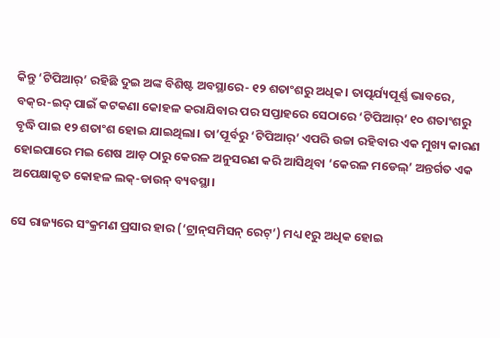କିନ୍ତୁ ‘ଟିପିଆର୍’ ରହିଛି ଦୁଇ ଅଙ୍କ ବିଶିଷ୍ଟ ଅବସ୍ଥାରେ- ୧୨ ଶତାଂଶରୁ ଅଧିକ। ତାତ୍ପର୍ଯ୍ୟପୂର୍ଣ୍ଣ ଭାବରେ, ବକ୍‌ର-ଇଦ୍ ପାଇଁ କଟକଣା କୋହଳ କରାଯିବାର ପର ସପ୍ତାହରେ ସେଠାରେ ‘ଟିପିଆର୍’ ୧୦ ଶତାଂଶରୁ ବୃଦ୍ଧି ପାଇ ୧୨ ଶତାଂଶ ହୋଇ ଯାଇଥିଲା। ତା’ପୂର୍ବରୁ ‘ଟିପିଆର୍’ ଏପରି ଉଚ୍ଚା ରହିବାର ଏକ ମୁଖ୍ୟ କାରଣ ହୋଇପାରେ ମଇ ଶେଷ ଆଡ଼ ଠାରୁ କେରଳ ଅନୁସରଣ କରି ଆସିଥିବା ‘କେରଳ ମଡେଲ୍’ ଅନ୍ତର୍ଗତ ଏକ ଅପେକ୍ଷାକୃତ କୋହଳ ଲକ୍‌-ଡାଉନ୍ ବ୍ୟବସ୍ଥା।

ସେ ରାଜ୍ୟରେ ସଂକ୍ରମଣ ପ୍ରସାର ହାର (‘ଟ୍ରାନ୍‌ସମିସନ୍ ରେଟ୍’) ମଧ୍ୟ ୧ରୁ ଅଧିକ ହୋଇ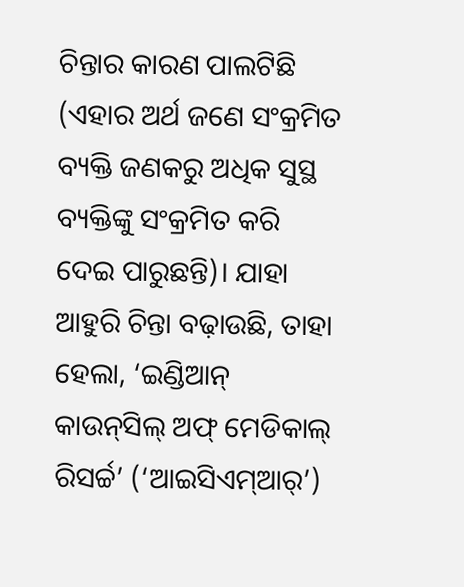ଚିନ୍ତାର କାରଣ ପାଲଟିଛି (ଏହାର ଅର୍ଥ ଜଣେ ସଂକ୍ରମିତ ବ୍ୟକ୍ତି ଜଣକରୁ ଅଧିକ ସୁସ୍ଥ ବ୍ୟକ୍ତିଙ୍କୁ ସଂକ୍ରମିତ କରି ଦେଇ ପାରୁଛନ୍ତି)। ଯାହା ଆହୁରି ଚିନ୍ତା ବଢ଼ାଉଛି, ତାହା ହେଲା, ‘ଇଣ୍ଡିଆନ୍ କାଉନ୍‌ସିଲ୍ ଅଫ୍ ମେଡିକାଲ୍ ରିସର୍ଚ୍ଚ’ (‘ଆଇସିଏମ୍‌ଆର୍’)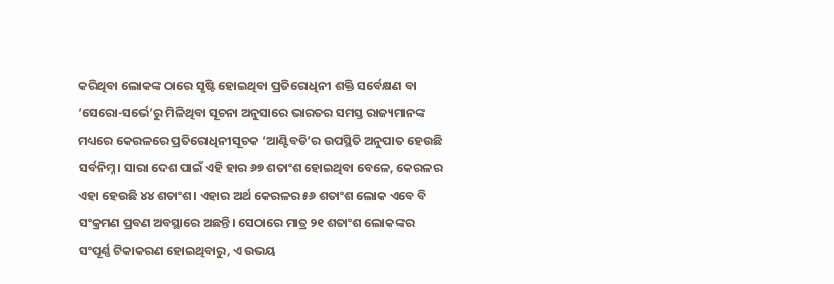କରିଥିବା ଲୋକଙ୍କ ଠାରେ ସୃଷ୍ଟି ହୋଇଥିବା ପ୍ରତିରୋଧିନୀ ଶକ୍ତି ସର୍ବେକ୍ଷଣ ବା ‘ସେରୋ-ସର୍ଭେ’ରୁ ମିଳିଥିବା ସୂଚନା ଅନୁସାରେ ଭାରତର ସମସ୍ତ ରାଜ୍ୟମାନଙ୍କ ମଧ୍ୟରେ କେରଳରେ ପ୍ରତିରୋଧିନୀସୂଚକ ‘ଆଣ୍ଟିବଡି’ର ଉପସ୍ଥିତି ଅନୁପାତ ହେଉଛି ସର୍ବନିମ୍ନ। ସାରା ଦେଶ ପାଇଁ ଏହି ହାର ୬୭ ଶତାଂଶ ହୋଇଥିବା ବେଳେ, କେରଳର ଏହା ହେଉଛି ୪୪ ଶତାଂଶ। ଏହାର ଅର୍ଥ କେରଳର ୫୬ ଶତାଂଶ ଲୋକ ଏବେ ବି ସଂକ୍ରମଣ ପ୍ରବଣ ଅବସ୍ଥାରେ ଅଛନ୍ତି। ସେଠାରେ ମାତ୍ର ୨୧ ଶତାଂଶ ଲୋକଙ୍କର ସଂପୂର୍ଣ୍ଣ ଟିକାକରଣ ହୋଇଥିବାରୁ, ଏ ଉଭୟ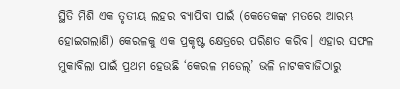ସ୍ଥିତି ମିଶି ଏକ ତୃତୀୟ ଲହର ବ୍ୟାପିବା ପାଇଁ (କେତେକଙ୍କ ମତରେ ଆରମ୍ଭ ହୋଇଗଲାଣି) କେରଳକୁ ଏକ ପ୍ରକୃଷ୍ଟ କ୍ଷେତ୍ରରେ ପରିଣତ କରିବ। ଏହାର ସଫଳ ମୁକାବିଲା ପାଇଁ ପ୍ରଥମ ହେଉଛି ‘କେରଳ ମଡେଲ୍’ ଭଳି ନାଟକବାଜିଠାରୁ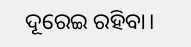ଦୂରେଇ ରହିବା।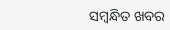ସମ୍ବନ୍ଧିତ ଖବର